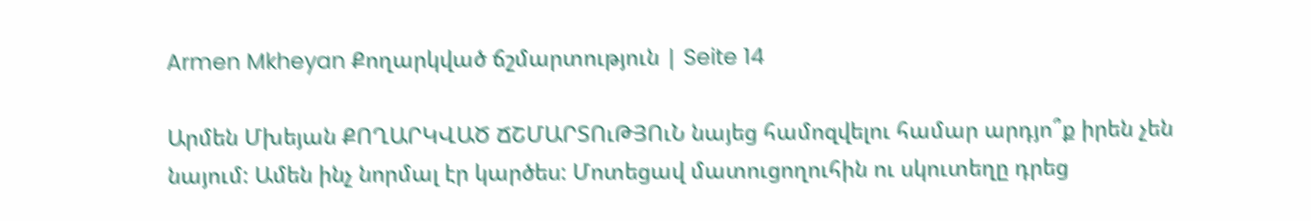Armen Mkheyan Քողարկված ճշմարտություն | Seite 14

Արմեն Մխեյան ՔՈՂԱՐԿՎԱԾ ՃՇՄԱՐՏՈւԹՅՈւՆ նայեց համոզվելու համար արդյո՞ք իրեն չեն նայում: Ամեն ինչ նորմալ էր կարծես: Մոտեցավ մատուցողուհին ու սկուտեղը դրեց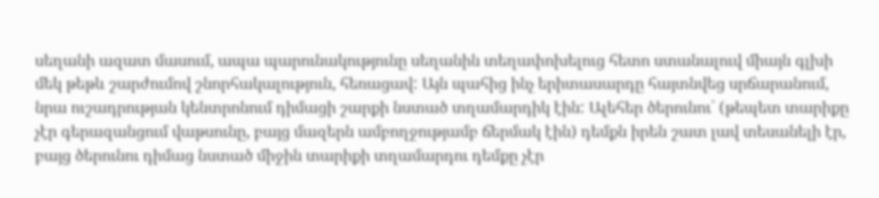սեղանի ազատ մասում, ապա պարունակությունը սեղանին տեղափոխելուց հետո ստանալուվ միայն գլխի մեկ թեթև շարժումով շնորհակալություն, հեռացավ: Այն պահից ինչ երիտասարդը հայտնվեց սրճարանում, նրա ուշադրության կենտրոնում դիմացի շարքի նստած տղամարդիկ էին: Ալեհեր ծերունու՝ (թեպետ տարիքը չէր գերազանցում վաթսունը, բայց մազերն ամբողջությամբ ճերմակ էին) դեմքն իրեն շատ լավ տեսանելի էր, բայց ծերունու դիմաց նստած միջին տարիքի տղամարդու դեմքը չէր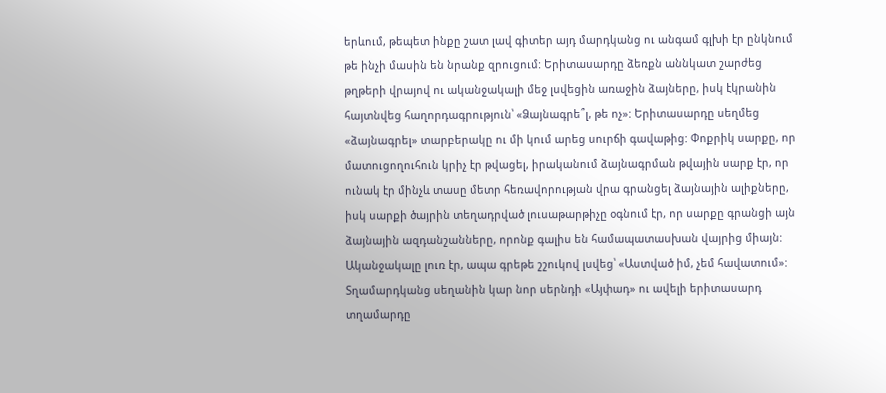երևում, թեպետ ինքը շատ լավ գիտեր այդ մարդկանց ու անգամ գլխի էր ընկնում թե ինչի մասին են նրանք զրուցում: Երիտասարդը ձեռքն աննկատ շարժեց թղթերի վրայով ու ականջակալի մեջ լսվեցին առաջին ձայները, իսկ էկրանին հայտնվեց հաղորդագրություն՝ «Ձայնագրե՞լ, թե ոչ»: Երիտասարդը սեղմեց «ձայնագրել» տարբերակը ու մի կում արեց սուրճի գավաթից: Փոքրիկ սարքը, որ մատուցողուհուն կրիչ էր թվացել, իրականում ձայնագրման թվային սարք էր, որ ունակ էր մինչև տասը մետր հեռավորության վրա գրանցել ձայնային ալիքները, իսկ սարքի ծայրին տեղադրված լուսաթարթիչը օգնում էր, որ սարքը գրանցի այն ձայնային ազդանշանները, որոնք գալիս են համապատասխան վայրից միայն: Ականջակալը լուռ էր, ապա գրեթե շշուկով լսվեց՝ «Աստված իմ, չեմ հավատում»: Տղամարդկանց սեղանին կար նոր սերնդի «Այփադ» ու ավելի երիտասարդ տղամարդը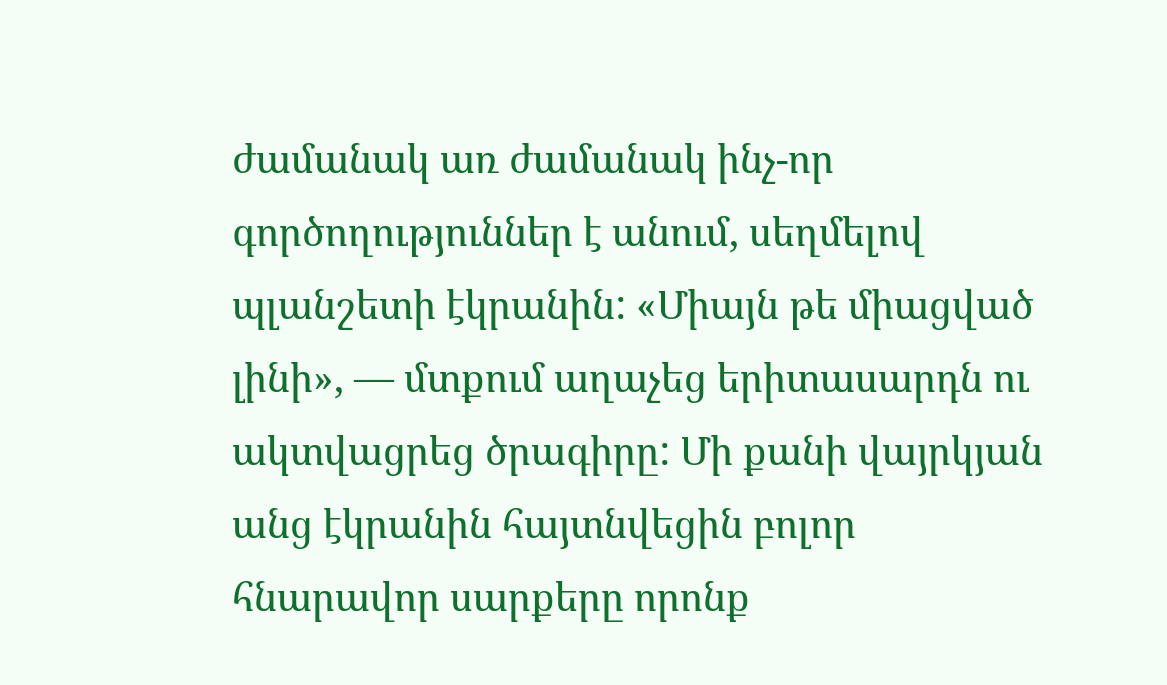ժամանակ առ ժամանակ ինչ-որ գործողություններ է անում, սեղմելով պլանշետի էկրանին: «Միայն թե միացված լինի», ― մտքում աղաչեց երիտասարդն ու ակտվացրեց ծրագիրը: Մի քանի վայրկյան անց էկրանին հայտնվեցին բոլոր հնարավոր սարքերը որոնք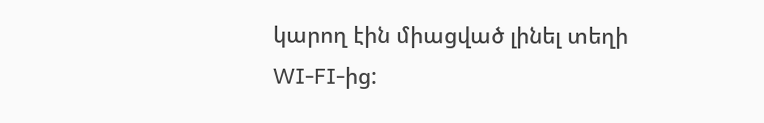կարող էին միացված լինել տեղի WI-FI-ից: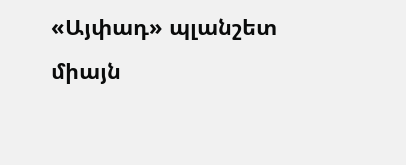«Այփադ» պլանշետ միայն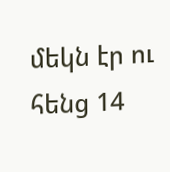մեկն էր ու հենց 14